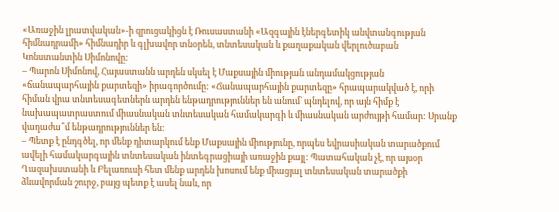«Առաջին լրատվական»-ի զրուցակիցն է Ռուսաստանի «Ազգային էներգետիկ անվտանգության հիմնադրամի» հիմնադիր և գլխավոր տնօրեն, տնտեսական և քաղաքական վերլուծաբան Կոնստանտին Սիմոնովը:
– Պարոն Սիմոնով, Հայաստանն արդեն սկսել է Մաքսային միության անդամակցության «ճանապարհային քարտեզի» իրագործումը: «Ճանապարհային քարտեզը» հրապարակված է, որի հիման վրա տնտեսագետներն արդեն ենթադրություններ են անում` պնդելով, որ այն հիմք է նախապատրաստում միասնական տնտեսական համակարգի և միասնական արժույթի համար: Սրանք վաղաժա՞մ ենթադրություններ են:
– Պետք է ընդգծել, որ մենք դիտարկում ենք Մաքսային միությունը, որպես եվրասիական տարածքում ավելի համակարգային տնտեսական ինտեգրացիայի առաջին քայլ: Պատահական չէ, որ այսօր Ղազախստանի և Բելառուսի հետ մենք արդեն խոսում ենք միացյալ տնտեսական տարածքի ձևավորման շուրջ, բայց պետք է ասել նաև, որ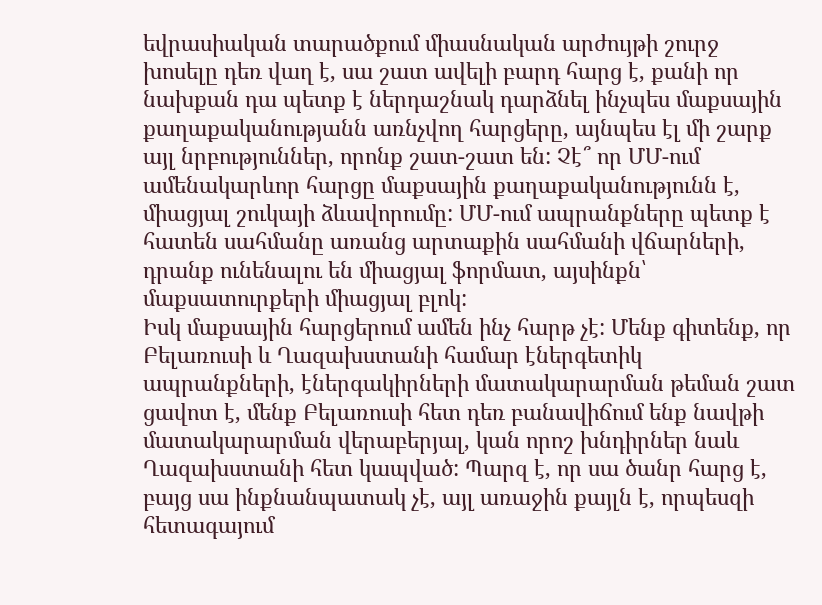եվրասիական տարածքում միասնական արժույթի շուրջ խոսելը դեռ վաղ է, սա շատ ավելի բարդ հարց է, քանի որ նախքան դա պետք է ներդաշնակ դարձնել ինչպես մաքսային քաղաքականությանն առնչվող հարցերը, այնպես էլ մի շարք այլ նրբություններ, որոնք շատ-շատ են: Չէ՞ որ ՄՄ-ում ամենակարևոր հարցը մաքսային քաղաքականությունն է, միացյալ շուկայի ձևավորումը: ՄՄ-ում ապրանքները պետք է հատեն սահմանը առանց արտաքին սահմանի վճարների, դրանք ունենալու են միացյալ ֆորմատ, այսինքն՝ մաքսատուրքերի միացյալ բլոկ:
Իսկ մաքսային հարցերում ամեն ինչ հարթ չէ: Մենք գիտենք, որ Բելառուսի և Ղազախստանի համար էներգետիկ ապրանքների, էներգակիրների մատակարարման թեման շատ ցավոտ է, մենք Բելառուսի հետ դեռ բանավիճում ենք նավթի մատակարարման վերաբերյալ, կան որոշ խնդիրներ նաև Ղազախստանի հետ կապված: Պարզ է, որ սա ծանր հարց է, բայց սա ինքնանպատակ չէ, այլ առաջին քայլն է, որպեսզի հետագայում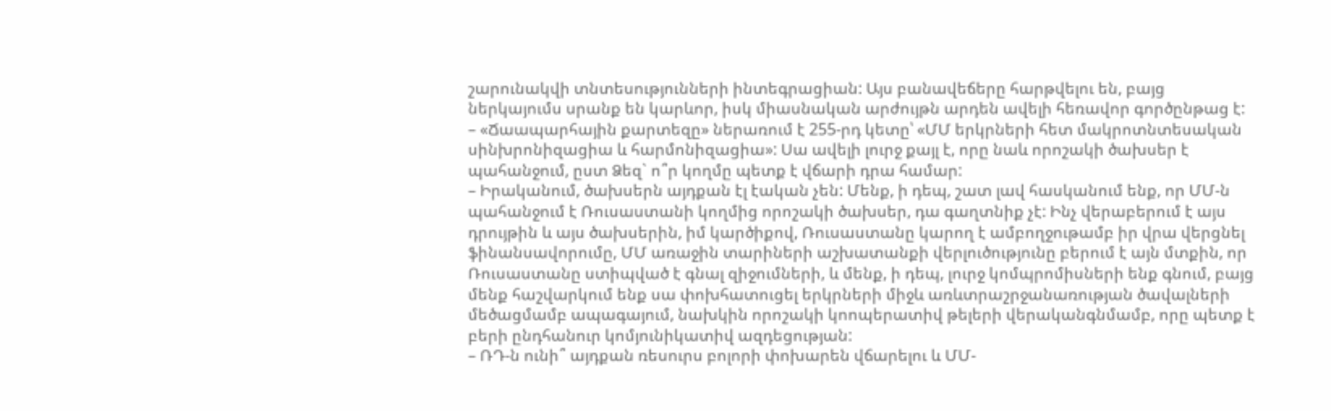շարունակվի տնտեսությունների ինտեգրացիան: Այս բանավեճերը հարթվելու են, բայց ներկայումս սրանք են կարևոր, իսկ միասնական արժույթն արդեն ավելի հեռավոր գործընթաց է:
– «Ճաապարհային քարտեզը» ներառում է 255-րդ կետը՝ «ՄՄ երկրների հետ մակրոտնտեսական սինխրոնիզացիա և հարմոնիզացիա»: Սա ավելի լուրջ քայլ է, որը նաև որոշակի ծախսեր է պահանջում, ըստ Ձեզ` ո՞ր կողմը պետք է վճարի դրա համար:
– Իրականում, ծախսերն այդքան էլ էական չեն: Մենք, ի դեպ, շատ լավ հասկանում ենք, որ ՄՄ-ն պահանջում է Ռուսաստանի կողմից որոշակի ծախսեր, դա գաղտնիք չէ: Ինչ վերաբերում է այս դրույթին և այս ծախսերին, իմ կարծիքով, Ռուսաստանը կարող է ամբողջութամբ իր վրա վերցնել ֆինանսավորումը, ՄՄ առաջին տարիների աշխատանքի վերլուծությունը բերում է այն մտքին, որ Ռուսաստանը ստիպված է գնալ զիջումների, և մենք, ի դեպ, լուրջ կոմպրոմիսների ենք գնում, բայց մենք հաշվարկում ենք սա փոխհատուցել երկրների միջև առևտրաշրջանառության ծավալների մեծացմամբ ապագայում, նախկին որոշակի կոոպերատիվ թելերի վերականգնմամբ, որը պետք է բերի ընդհանուր կոմյունիկատիվ ազդեցության:
– ՌԴ-ն ունի՞ այդքան ռեսուրս բոլորի փոխարեն վճարելու և ՄՄ-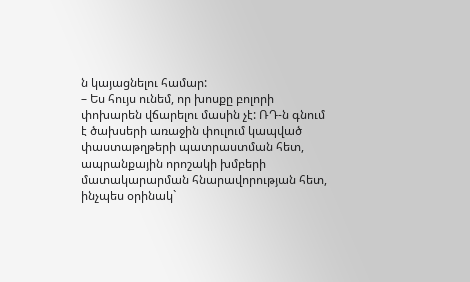ն կայացնելու համար:
– Ես հույս ունեմ, որ խոսքը բոլորի փոխարեն վճարելու մասին չէ: ՌԴ-ն գնում է ծախսերի առաջին փուլում կապված փաստաթղթերի պատրաստման հետ, ապրանքային որոշակի խմբերի մատակարարման հնարավորության հետ, ինչպես օրինակ`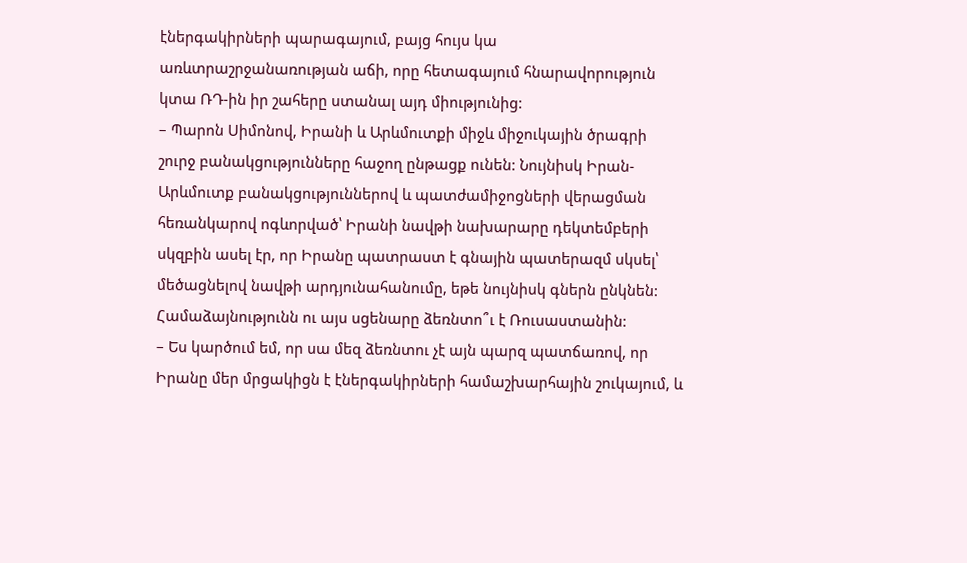էներգակիրների պարագայում, բայց հույս կա առևտրաշրջանառության աճի, որը հետագայում հնարավորություն կտա ՌԴ-ին իր շահերը ստանալ այդ միությունից:
– Պարոն Սիմոնով, Իրանի և Արևմուտքի միջև միջուկային ծրագրի շուրջ բանակցությունները հաջող ընթացք ունեն: Նույնիսկ Իրան-Արևմուտք բանակցություններով և պատժամիջոցների վերացման հեռանկարով ոգևորված՝ Իրանի նավթի նախարարը դեկտեմբերի սկզբին ասել էր, որ Իրանը պատրաստ է գնային պատերազմ սկսել՝ մեծացնելով նավթի արդյունահանումը, եթե նույնիսկ գներն ընկնեն: Համաձայնությունն ու այս սցենարը ձեռնտո՞ւ է Ռուսաստանին:
– Ես կարծում եմ, որ սա մեզ ձեռնտու չէ այն պարզ պատճառով, որ Իրանը մեր մրցակիցն է էներգակիրների համաշխարհային շուկայում, և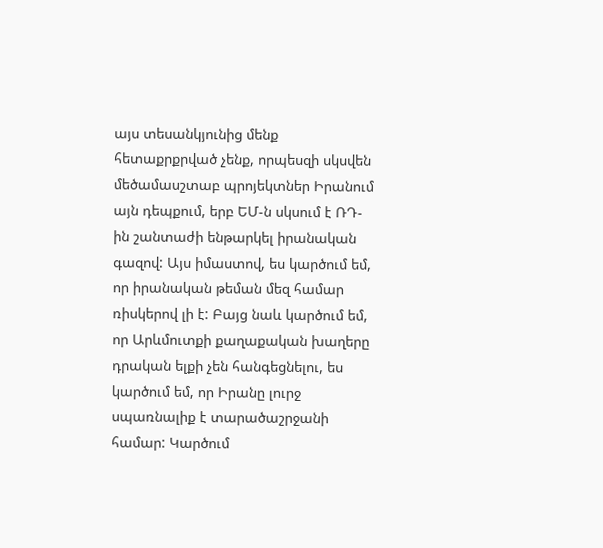այս տեսանկյունից մենք հետաքրքրված չենք, որպեսզի սկսվեն մեծամասշտաբ պրոյեկտներ Իրանում այն դեպքում, երբ ԵՄ-ն սկսում է ՌԴ-ին շանտաժի ենթարկել իրանական գազով: Այս իմաստով, ես կարծում եմ, որ իրանական թեման մեզ համար ռիսկերով լի է: Բայց նաև կարծում եմ, որ Արևմուտքի քաղաքական խաղերը դրական ելքի չեն հանգեցնելու, ես կարծում եմ, որ Իրանը լուրջ սպառնալիք է տարածաշրջանի համար: Կարծում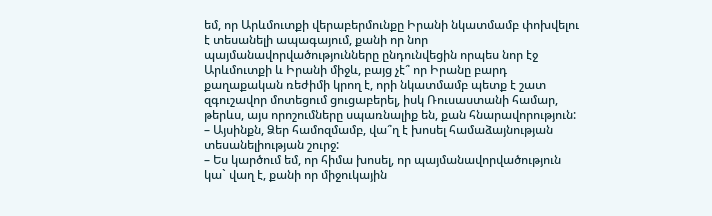եմ, որ Արևմուտքի վերաբերմունքը Իրանի նկատմամբ փոխվելու է տեսանելի ապագայում, քանի որ նոր պայմանավորվածությունները ընդունվեցին որպես նոր էջ Արևմուտքի և Իրանի միջև, բայց չէ՞ որ Իրանը բարդ քաղաքական ռեժիմի կրող է, որի նկատմամբ պետք է շատ զգուշավոր մոտեցում ցուցաբերել, իսկ Ռուսաստանի համար, թերևս, այս որոշումները սպառնալիք են, քան հնարավորություն:
– Այսինքն, Ձեր համոզմամբ, վա՞ղ է խոսել համաձայնության տեսանելիության շուրջ:
– Ես կարծում եմ, որ հիմա խոսել, որ պայմանավորվածություն կա` վաղ է, քանի որ միջուկային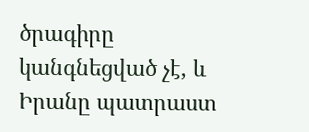ծրագիրը կանգնեցված չէ, և Իրանը պատրաստ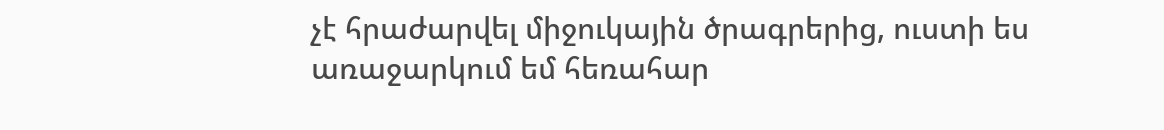չէ հրաժարվել միջուկային ծրագրերից, ուստի ես առաջարկում եմ հեռահար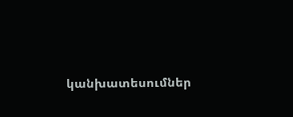կանխատեսումներ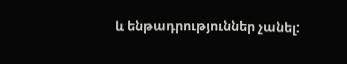և ենթադրություններ չանել: